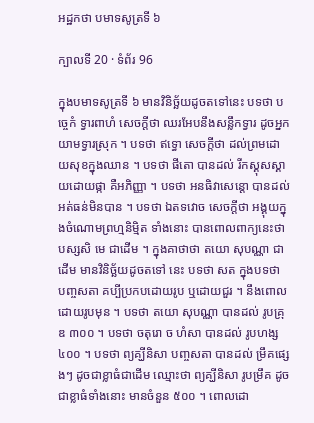អដ្ឋកថា បមាទសូត្រទី ៦

ក្បាលទី 20 · ទំព័រ 96

ក្នុងបមាទសូត្រទី ៦ មានវិនិច្ឆ័យដូចតទៅនេះ បទថា បច្ចេកំ ទ្វារពាហំ សេចក្តីថា ឈរអែបនឹងសន្លឹកទ្វារ ដូចអ្នកយាមទ្វារស្រុក ។ បទថា ឥទ្ធោ សេចក្តីថា ដល់ព្រមដោយសុខក្នុងឈាន ។ បទថា ផីតោ បានដល់ រីកស្គុសស្គាយដោយផ្កា គឺអភិញ្ញា ។ បទថា អនធិវាសេន្តោ បានដល់ អត់ធន់មិនបាន ។ បទថា ឯតទវោច សេចក្តីថា អង្គុយក្នុងចំណោមព្រហ្មនិម្មិត ទាំងនោះ បានពោលពាក្យនេះថា បស្សសិ មេ ជាដើម ។ ក្នុងគាថាថា តយោ សុបណ្ណា ជាដើម មានវិនិច្ឆ័យដូចតទៅ នេះ បទថា សត ក្នុងបទថា បញ្ចសតា គប្បីប្រកបដោយរូប ឬដោយជួរ ។ នឹងពោលដោយរូបមុន ។ បទថា តយោ សុបណ្ណា បានដល់ រូបគ្រុឌ ៣០០ ។ បទថា ចតុរោ ច ហំសា បានដល់ រូបហង្ស ៤០០ ។ បទថា ព្យគ្ឃីនិសា បញ្ចសតា បានដល់ ម្រឹគផ្សេងៗ ដូចជាខ្លាធំជាដើម ឈ្មោះថា ព្យគ្ឃីនិសា រូបម្រឹគ ដូចជាខ្លាធំទាំងនោះ មានចំនួន ៥០០ ។ ពោលដោ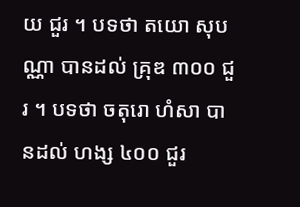យ ជួរ ។ បទថា តយោ សុបណ្ណា បានដល់ គ្រុឌ ៣០០ ជួរ ។ បទថា ចតុរោ ហំសា បានដល់ ហង្ស ៤០០ ជួរ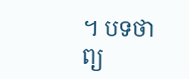។ បទថា ព្យ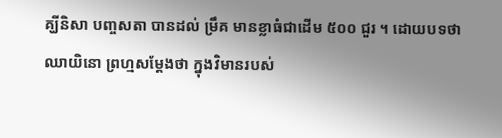គ្ឃីនិសា បញ្ចសតា បានដល់ ម្រឹគ មានខ្លាធំជាដើម ៥០០ ជួរ ។ ដោយបទថា ឈាយិនោ ព្រហ្មសម្តែងថា ក្នុងវិមានរបស់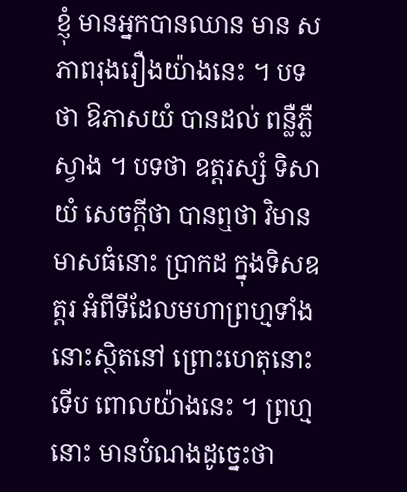ខ្ញុំ មានអ្នកបានឈាន មាន សភាពរុងរឿងយ៉ាងនេះ ។ បទថា ឱភាសយំ បានដល់ ពន្លឺភ្លឺស្វាង ។ បទថា ឧត្តរស្សំ ទិសាយំ សេចក្តីថា បានឮថា វិមានមាសធំនោះ ប្រាកដ ក្នុងទិសឧត្តរ អំពីទីដែលមហាព្រហ្មទាំងនោះស្ថិតនៅ ព្រោះហេតុនោះ ទើប ពោលយ៉ាងនេះ ។ ព្រហ្មនោះ មានបំណងដូច្នេះថា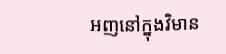អញនៅក្នុងវិមាន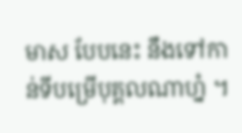មាស បែបនេះ នឹងទៅកាន់ទីបម្រើបុគ្គលណាហ្ន៎ ។